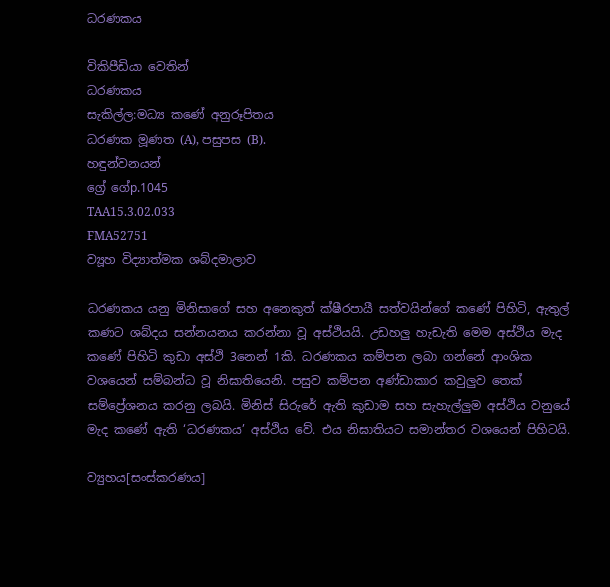ධරණකය

විකිපීඩියා වෙතින්
ධරණකය
සැකිල්ල:මධ්‍ය කණේ අනුරූපිතය
ධරණක මූණත (A), පසුපස (B).
හඳුන්වනයන්
ග්‍රේ ගේp.1045
TAA15.3.02.033
FMA52751
ව්‍යූහ විද්‍යාත්මක ශබ්දමාලාව

ධරණකය යනු මිනිසාගේ සහ අනෙකුත් ක්ෂීරපායී සත්වයින්ගේ කණේ පිහිටි, ඇතුල් කණට ශබ්දය සන්නයනය කරන්නා වූ අස්ථියයි. උඩහලු හැඩැති මෙම අස්ථිය මැද කණේ පිහිටි කුඩා අස්ථි 3නෙන් 1කි. ධරණකය කම්පන ලබා ගන්නේ ආංශික වශයෙන් සම්බන්ධ වූ නිඝාතියෙනි. පසුව කම්පන අණ්ඩාකාර කවුලුව තෙක් සම්ප්‍රේශනය කරනු ලබයි. මිනිස් සිරුරේ ඇති කුඩාම සහ සැහැල්ලුම අස්ථිය වනුයේ මැද කණේ ඇති ‘ධරණකය’ අස්ථිය වේ. එය නිඝාතියට සමාන්තර වශයෙන් පිහිටයි.

ව්‍යුහය[සංස්කරණය]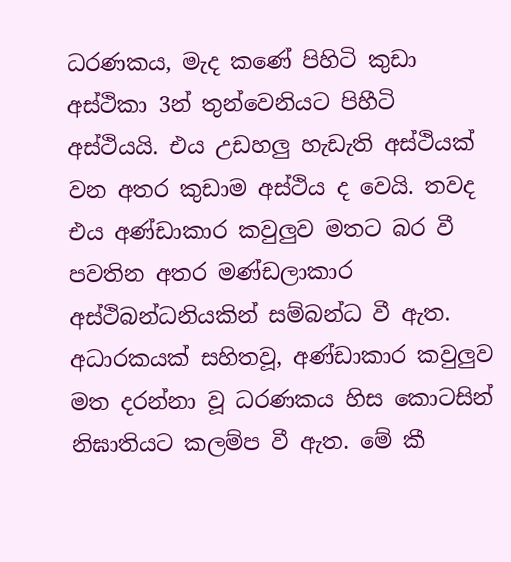ධරණකය, මැද කණේ පිහිටි කුඩා අස්ථිකා 3න් තුන්වෙනියට පිහීටි අස්ථියයි. එය උඩහලු හැඩැති අස්ථියක් වන අතර කුඩාම අස්ථිය ද වෙයි. තවද එය අණ්ඩාකාර කවුලුව මතට බර වී පවතින අතර මණ්ඩලාකාර අස්ථිබන්ධනියකින් සම්බන්ධ වී ඇත. අධාරකයක් සහිතවූ, අණ්ඩාකාර කවුලුව මත දරන්නා වූ ධරණකය හිස කොටසින් නිඝාතියට කලම්ප වී ඇත. මේ කී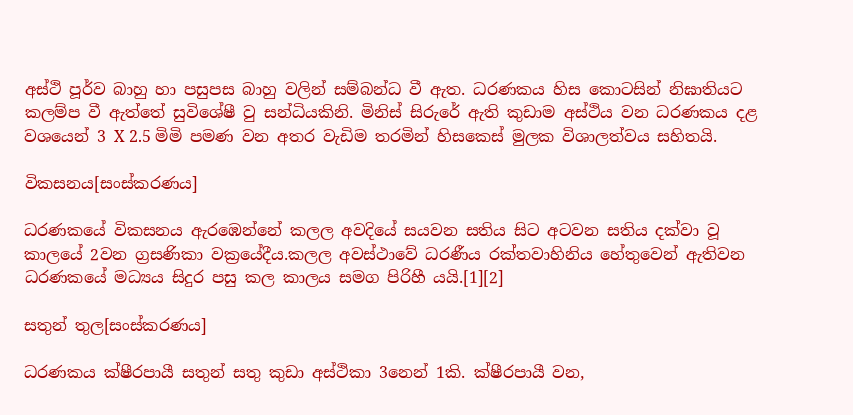අස්ථි පූර්ව බාහු හා පසුපස බාහු වලින් සම්බන්ධ වී ඇත. ධරණකය හිස කොටසින් නිඝාතියට කලම්ප වී ඇත්තේ සුවිශේෂී වු සන්ධියකිනි. මිනිස් සිරුරේ ඇති කුඩාම අස්ථිය වන ධරණකය දළ වශයෙන් 3 X 2.5 මිමි පමණ වන අතර වැඩිම තරමින් හිසකෙස් මුලක විශාලත්වය සහිතයි.

විකසනය[සංස්කරණය]

ධරණකයේ විකසනය ඇරඹෙන්නේ කලල අවදියේ සයවන සතිය සිට අටවන සතිය දක්වා වූ කාලයේ 2වන ග්‍රසණිකා වක්‍රයේදීය.කලල අවස්ථාවේ ධරණීය රක්තවාහිනිය හේතුවෙන් ඇතිවන ධරණකයේ මධ්‍යය සිදුර පසු කල කාලය සමග පිරිහී යයි.[1][2]

සතුන් තුල[සංස්කරණය]

ධරණකය ක්ෂීරපායී සතුන් සතු කුඩා අස්ථිකා 3නෙන් 1කි. ක්ෂීරපායී වන,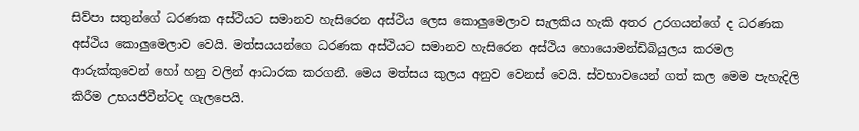සිව්පා සතුන්ගේ ධරණක අස්ථියට සමානව හැසිරෙන අස්ථිය ලෙස කොලුමෙලාව සැලකිය හැකි අතර උරගයන්ගේ ද ධරණක අස්ථිය කොලුමෙලාව වෙයි. මත්සයයන්ගෙ ධරණක අස්ථියට සමානව හැසිරෙන අස්ථිය හොයොමන්ඩිබියුලය කරමල ආරුක්කුවෙන් හෝ හනු වලින් ආධාරක කරගනී. මෙය මත්සය කුලය අනුව වෙනස් වෙයි. ස්වභාවයෙන් ගත් කල මෙම පැහැදිලි කිරීම උභයජීවීන්ටද ගැලපෙයි.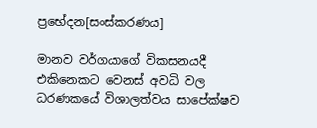ප්‍රභේදන[සංස්කරණය]

මානව වර්ගයාගේ විකසනයදී එකිනෙකට වෙනස් අවධි වල ධරණකයේ විශාලත්වය සාපේක්ෂව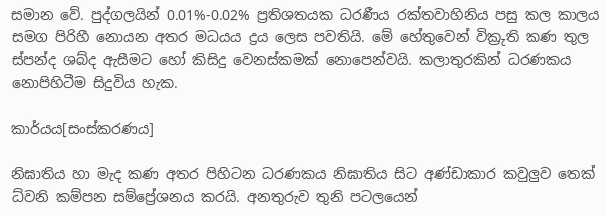සමාන වේ. පුද්ගලයින් 0.01%-0.02% ප්‍රතිශතයක ධරණීය රක්තවාහිනිය පසු කල කාලය සමග පිරිහී නොයන අතර මධයය ද්‍රය ලෙස පවතියි. මේ හේතුවෙන් වික්‍රුති කණ තුල ස්පන්ද ශබ්ද ඇසීමට හෝ කිසිදු වෙනස්කමක් නොපෙන්වයි. කලාතුරකින් ධරණකය නොපිහිටීම සිදුවිය හැක.

කාර්යය[සංස්කරණය]

නිඝාතිය හා මැද කණ අතර පිහිටන ධරණකය නිඝාතිය සිට අණ්ඩාකාර කවුලුව තෙක් ධ්වනි කම්පන සම්ප්‍රේශනය කරයි. අනතුරුව තුනි පටලයෙන්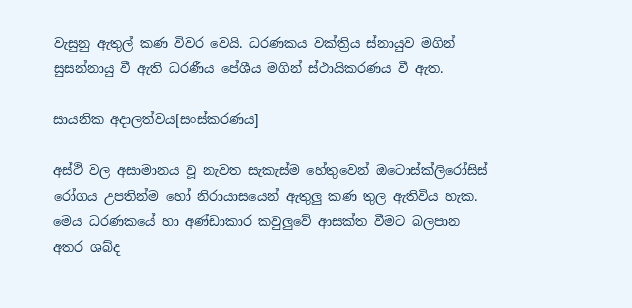වැසුනු ඇතුල් කණ විවර වෙයි. ධරණකය වක්ත්‍රිය ස්නා‍‍යුව මගින් සුසන්නායු වී ඇති ධරණීය පේශීය මගින් ස්ථායිකරණය වී ඇත.

සායනික අදාලත්වය[සංස්කරණය]

අස්ථි වල අසාමාන‍ය වූ නැවත සැකැස්ම හේතුවෙන් ඔටොස්ක්ලිරෝසිස් රෝගය උපතින්ම හෝ නිරායාසයෙන් ඇතුලු කණ තුල ඇතිවිය හැක. මෙය ධරණකයේ හා අණ්ඩාකාර කවුලුවේ ආසක්ත වීමට බලපාන අතර ශබ්ද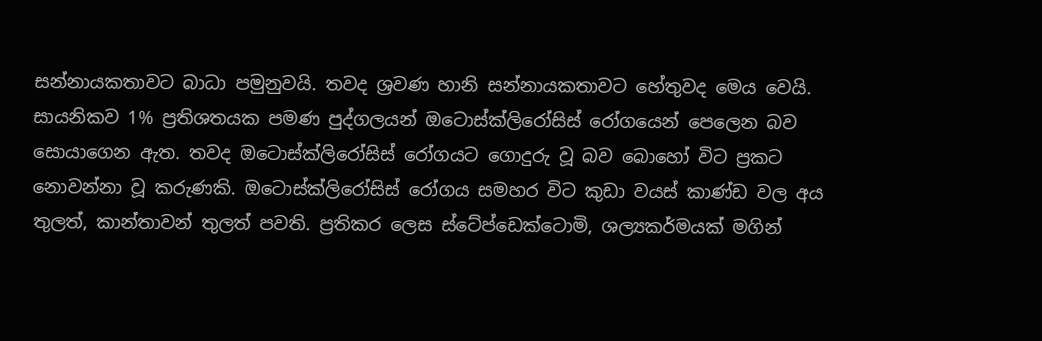සන්නායකතාවට බාධා පමුනුවයි. තවද ශ්‍රවණ හානි සන්නායකතාවට හේතුවද මෙය වෙයි. සායනිකව 1% ප්‍රතිශතයක පමණ පුද්ගලයන් ඔටොස්ක්ලිරෝසිස් රෝගයෙන් පෙලෙන බව සොයාගෙන ඇත. තවද ඔටොස්ක්ලිරෝසිස් රෝගයට ගොදුරු වූ බව බොහෝ විට ප්‍රකට නොවන්නා වූ කරුණකි. ඔටොස්ක්ලිරෝසිස් රෝගය සමහර විට කුඩා වයස් කාණ්ඩ වල අය තුලත්, කාන්තාවන් තුලත් පවති. ප්‍රතිකර ලෙස ස්ටේප්ඩෙක්ටොමි, ශල්‍යකර්මයක් මගින්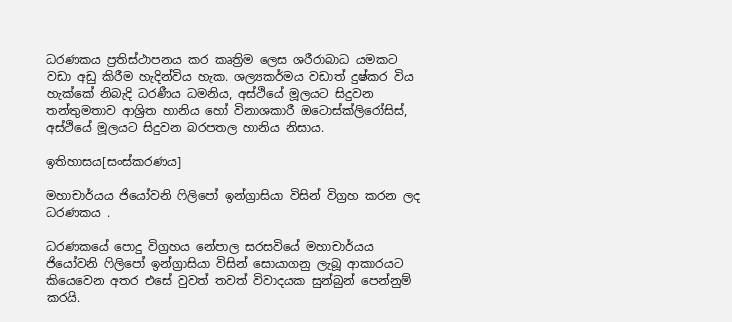ධරණකය ප්‍රතිස්ථාපනය කර කෘත්‍රිම ලෙස ශරීරාබාධ යමකට වඩා අඩු කිරීම හැදින්විය හැක. ශල්‍යකර්මය වඩාත් දුෂ්කර විය හැක්කේ නිබැදි ධරණීය ධමනිය, අස්ථියේ මූලයට සිදුවන තන්තුමතාව ආශ්‍රිත හානිය හෝ විනාශකාරී ඔටොස්ක්ලිරෝසිස්, අස්ථියේ මූලයට සිදුවන බරපතල හානිය නිසාය.

ඉතිහාසය[සංස්කරණය]

මහාචාර්යය ජියෝවනි ෆිලිපෝ ඉන්ග්‍රාසියා විසින් විග්‍රහ කරන ලද ධරණකය .

ධරණකයේ පොදු විග්‍රහය නේපාල සරසවියේ මහාචාර්යය ජියෝවනි ෆිලිපෝ ඉන්ග්‍රාසියා විසින් සොයාගනු ලැබූ ආකාරයට කියෙවෙන අතර එසේ වුවත් තවත් විවාදයක සුන්බුන් පෙන්නුම් කරයි.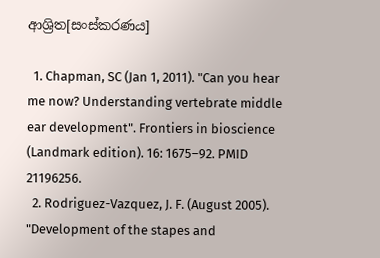ආශ්‍රිත[සංස්කරණය]

  1. Chapman, SC (Jan 1, 2011). "Can you hear me now? Understanding vertebrate middle ear development". Frontiers in bioscience (Landmark edition). 16: 1675–92. PMID 21196256.
  2. Rodriguez-Vazquez, J. F. (August 2005). "Development of the stapes and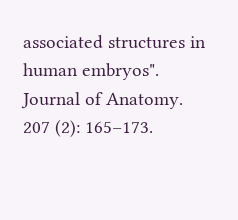associated structures in human embryos". Journal of Anatomy. 207 (2): 165–173.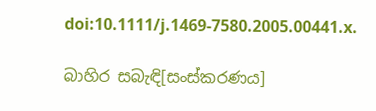doi:10.1111/j.1469-7580.2005.00441.x.

බාහිර සබැඳි[සංස්කරණය]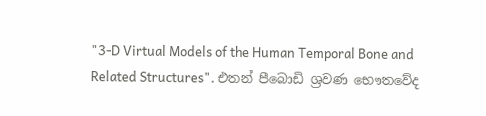"3-D Virtual Models of the Human Temporal Bone and Related Structures". එතන් පීබොඩි ශ්‍රවණ භෞතවේද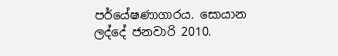පර්යේෂණාගාරය. සොයාන ලද්දේ ජනවාරි 2010.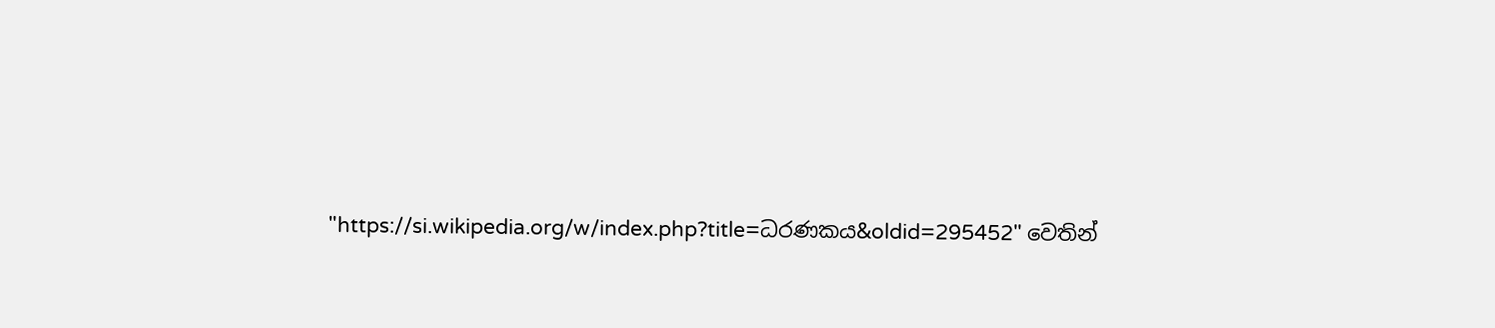"https://si.wikipedia.org/w/index.php?title=ධරණකය&oldid=295452" වෙතින්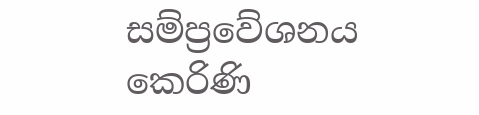සම්ප්‍රවේශනය කෙරිණි